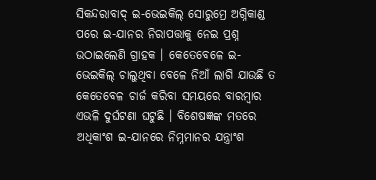ସିକନ୍ଦରାବାଦ୍ ଇ-ଭେଇକିଲ୍ ସୋରୁମ୍ରେ ଅଗ୍ନିକାଣ୍ଡ ପରେ ଇ-ଯାନର ନିରାପତ୍ତାକୁ ନେଇ ପ୍ରଶ୍ନ ଉଠାଇଲେଣି ଗ୍ରାହକ । କେତେବେଳେ ଇ-ଭେଇକିଲ୍ ଚାଲୁଥିବା ବେଳେ ନିଆଁ ଲାଗି ଯାଉଛି ତ କେତେବେଳ ଚାର୍ଜ କରିବା ସମୟରେ ବାରମ୍ବାର ଏଭଳି ଦୁର୍ଘଟଣା ଘଟୁଛି । ବିଶେଷଜ୍ଞଙ୍କ ମତରେ ଅଧିକାଂଶ ଇ-ଯାନରେ ନିମ୍ନମାନର ଯନ୍ତ୍ରାଂଶ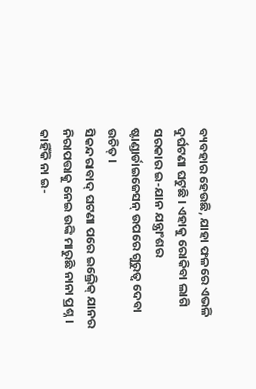ବ୍ୟବହାର ହେଉଛି, ଯାହା ଫଳରେ ଏଭଳି ଦୁର୍ଘଟଣା ଘଟୁଛି । ଏହାକୁ ରୋକିବା ଲାଗି ସରକାର ଇ-ଯାନ ଯନ୍ତ୍ରାଂଶର ଷ୍ଟାଣ୍ଡାର୍ଡାଇଜେସନ୍ ଉପରେ ଗୁରୁତ୍ୱ ଦେବା ଉଚିତ୍ ।
ସିକନ୍ଦରାବାଦ୍ ଘଟଣା ପରେ ଇଲ୍ରେିକ୍ ଯାନର ନିରାପତ୍ତାକୁ ନେଇ ଉଙ୍କି ମାରୁଛି ନାନା ପ୍ରଶ୍ନ । କାହିଁକି ନା ଇ-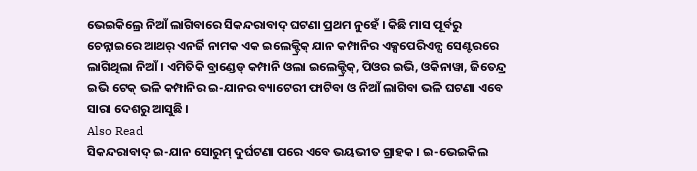ଭେଇକିଲ୍ରେ ନିଆଁ ଲାଗିବାରେ ସିକନ୍ଦରାବାଦ୍ ଘଟଣା ପ୍ରଥମ ନୁହେଁ । କିଛି ମାସ ପୂର୍ବରୁ ଚେନ୍ନାଇରେ ଆଥର୍ ଏନର୍ଜି ନାମକ ଏକ ଇଲେକ୍ଟ୍ରିକ୍ ଯାନ କମ୍ପାନିର ଏକ୍ସପେରିଏନ୍ସ ସେଣ୍ଟରରେ ଲାଗିଥିଲା ନିଆଁ । ଏମିତିକି ବ୍ରାଣ୍ଡେଡ୍ କମ୍ପାନି ଓଲା ଇଲେକ୍ଟ୍ରିକ୍, ପିଓର ଇଭି, ଓକିନାୱା, ଜିତେନ୍ଦ୍ର ଇଭି ଟେକ୍ ଭଳି କମ୍ପାନିର ଇ-ଯାନର ବ୍ୟାଟେରୀ ଫାଟିବା ଓ ନିଆଁ ଲାଗିବା ଭଳି ଘଟଣା ଏବେ ସାରା ଦେଶରୁ ଆସୁଛି ।
Also Read
ସିକନ୍ଦରାବାଦ୍ ଇ-ଯାନ ସୋରୁମ୍ ଦୁର୍ଘଟଣା ପରେ ଏବେ ଭୟଭୀତ ଗ୍ରାହକ । ଇ-ଭେଇକିଲ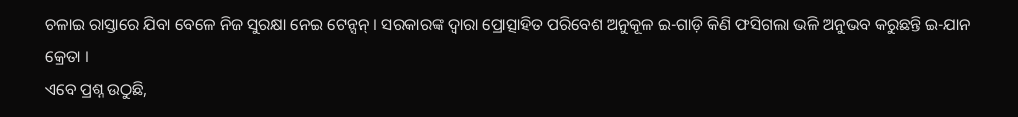ଚଳାଇ ରାସ୍ତାରେ ଯିବା ବେଳେ ନିଜ ସୁରକ୍ଷା ନେଇ ଟେନ୍ସନ୍ । ସରକାରଙ୍କ ଦ୍ୱାରା ପ୍ରୋତ୍ସାହିତ ପରିବେଶ ଅନୁକୂଳ ଇ-ଗାଡ଼ି କିଣି ଫସିଗଲା ଭଳି ଅନୁଭବ କରୁଛନ୍ତି ଇ-ଯାନ କ୍ରେତା ।
ଏବେ ପ୍ରଶ୍ନ ଉଠୁଛି,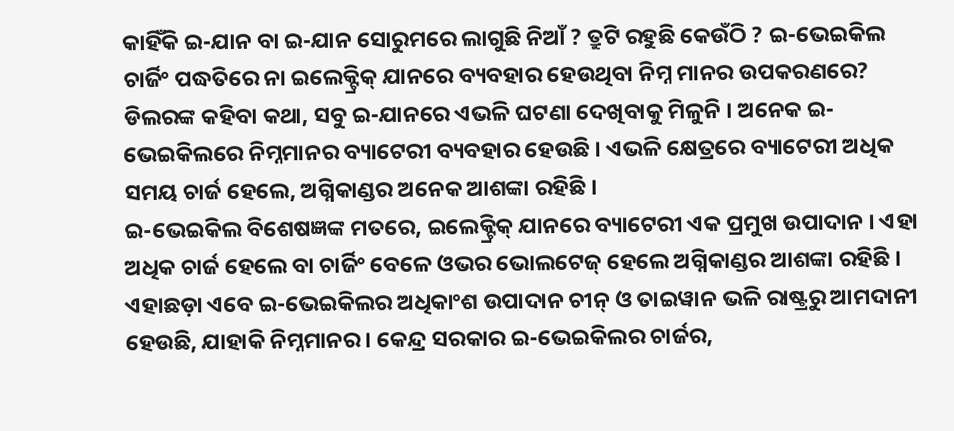କାହିଁକି ଇ-ଯାନ ବା ଇ-ଯାନ ସୋରୁମରେ ଲାଗୁଛି ନିଆଁ ? ତ୍ରୁଟି ରହୁଛି କେଉଁଠି ? ଇ-ଭେଇକିଲ ଚାର୍ଜିଂ ପଦ୍ଧତିରେ ନା ଇଲେକ୍ଟ୍ରିକ୍ ଯାନରେ ବ୍ୟବହାର ହେଉଥିବା ନିମ୍ନ ମାନର ଉପକରଣରେ? ଡିଲରଙ୍କ କହିବା କଥା, ସବୁ ଇ-ଯାନରେ ଏଭଳି ଘଟଣା ଦେଖିବାକୁ ମିଳୁନି । ଅନେକ ଇ-ଭେଇକିଲରେ ନିମ୍ନମାନର ବ୍ୟାଟେରୀ ବ୍ୟବହାର ହେଉଛି । ଏଭଳି କ୍ଷେତ୍ରରେ ବ୍ୟାଟେରୀ ଅଧିକ ସମୟ ଚାର୍ଜ ହେଲେ, ଅଗ୍ନିକାଣ୍ଡର ଅନେକ ଆଶଙ୍କା ରହିଛି ।
ଇ-ଭେଇକିଲ ବିଶେଷଜ୍ଞଙ୍କ ମତରେ, ଇଲେକ୍ଟ୍ରିକ୍ ଯାନରେ ବ୍ୟାଟେରୀ ଏକ ପ୍ରମୁଖ ଉପାଦାନ । ଏହା ଅଧିକ ଚାର୍ଜ ହେଲେ ବା ଚାର୍ଜିଂ ବେଳେ ଓଭର ଭୋଲଟେଜ୍ ହେଲେ ଅଗ୍ନିକାଣ୍ଡର ଆଶଙ୍କା ରହିଛି । ଏହାଛଡ଼ା ଏବେ ଇ-ଭେଇକିଲର ଅଧିକାଂଶ ଉପାଦାନ ଚୀନ୍ ଓ ତାଇୱାନ ଭଳି ରାଷ୍ଟ୍ରରୁ ଆମଦାନୀ ହେଉଛି, ଯାହାକି ନିମ୍ନମାନର । କେନ୍ଦ୍ର ସରକାର ଇ-ଭେଇକିଲର ଚାର୍ଜର,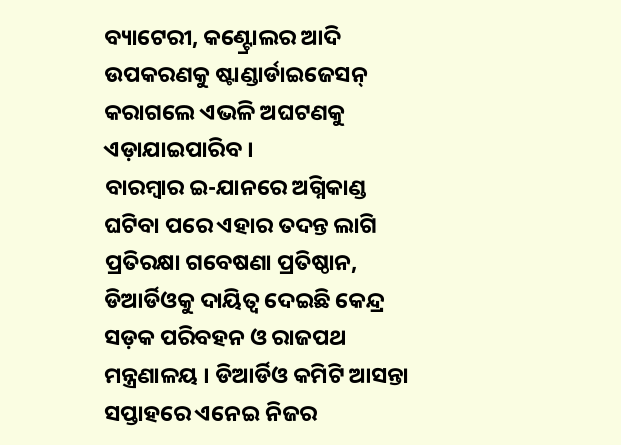ବ୍ୟାଟେରୀ, କଣ୍ଟ୍ରୋଲର ଆଦି ଉପକରଣକୁ ଷ୍ଟାଣ୍ଡାର୍ଡାଇଜେସନ୍ କରାଗଲେ ଏଭଳି ଅଘଟଣକୁ ଏଡ଼ାଯାଇପାରିବ ।
ବାରମ୍ବାର ଇ-ଯାନରେ ଅଗ୍ନିକାଣ୍ଡ ଘଟିବା ପରେ ଏହାର ତଦନ୍ତ ଲାଗି ପ୍ରତିରକ୍ଷା ଗବେଷଣା ପ୍ରତିଷ୍ଠାନ, ଡିଆର୍ଡିଓକୁ ଦାୟିତ୍ୱ ଦେଇଛି କେନ୍ଦ୍ର ସଡ଼କ ପରିବହନ ଓ ରାଜପଥ ମନ୍ତ୍ରଣାଳୟ । ଡିଆର୍ଡିଓ କମିଟି ଆସନ୍ତା ସପ୍ତାହରେ ଏନେଇ ନିଜର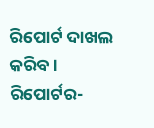ରିପୋର୍ଟ ଦାଖଲ କରିବ ।
ରିପୋର୍ଟର-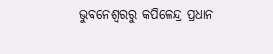ଭୁବନେଶ୍ୱରରୁ କପିଳେନ୍ଦ୍ର ପ୍ରଧାନ